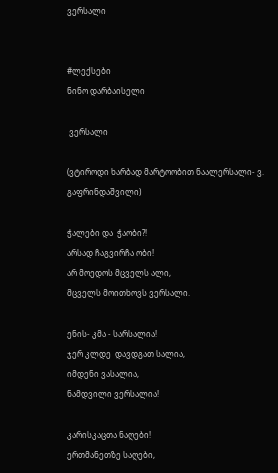ვერსალი


#ლექსები
ნინო დარბაისელი

 ვერსალი

(ვტიროდი ხარბად მარტოობით ნაალერსალი- ვ. გაფრინდაშვილი)

ჭალები და  ჭაობი?!
არსად ჩაგვირჩა ობი!
არ მოედოს მცველს ალი,
მცველს მოითხოვს ვერსალი.

ენის- კმა - სარსალია!
ჯერ კლდე  დავდგათ სალია,
იმდენი ვასალია,
ნამდვილი ვერსალია!

კარისკაცთა ნაღები!
ერთმანეთზე საღები,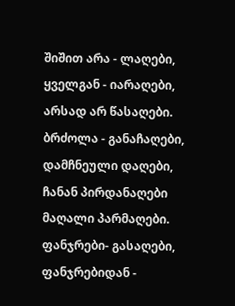შიშით არა - ლაღები,
ყველგან - იარაღები,
არსად არ წასაღები.
ბრძოლა - განაჩაღები,
დამჩნეული დაღები,
ჩანან პირდანაღები
მაღალი პარმაღები.
ფანჯრები- გასაღები,
ფანჯრებიდან -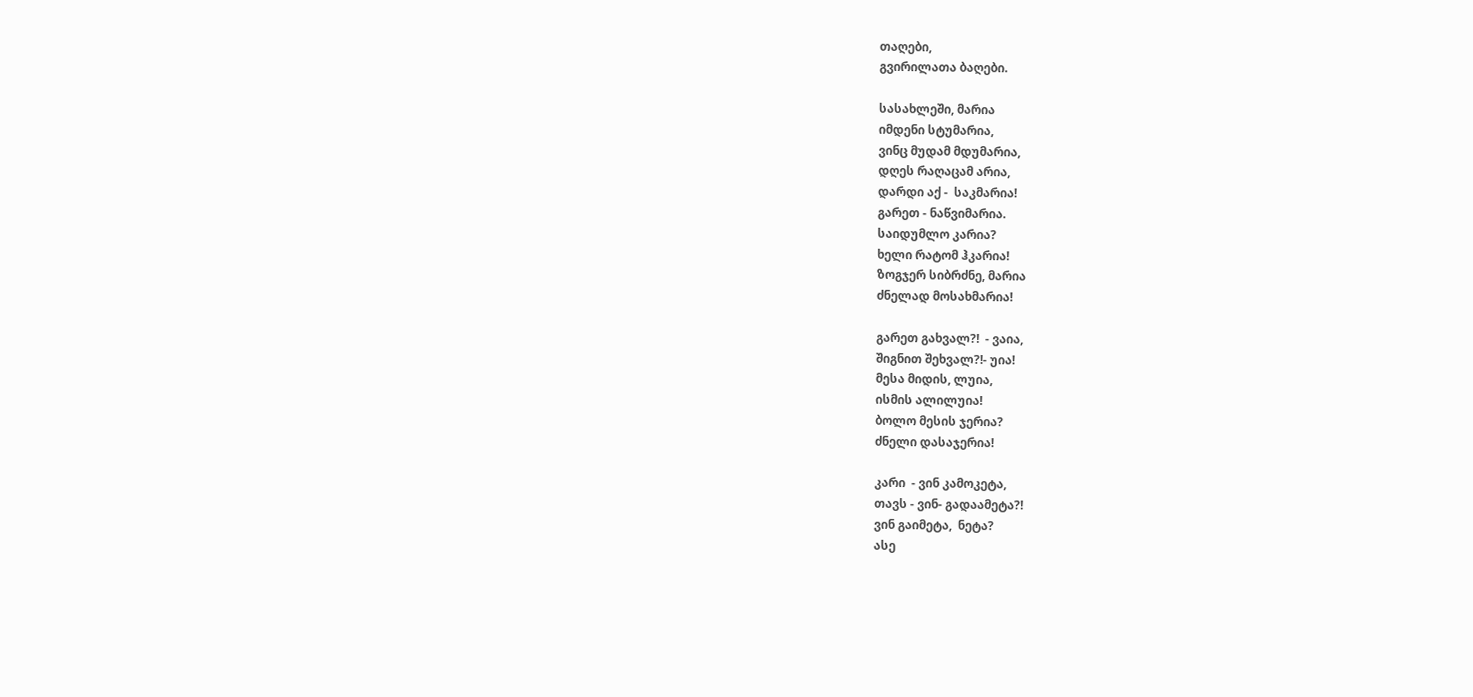თაღები,
გვირილათა ბაღები.

სასახლეში, მარია
იმდენი სტუმარია,
ვინც მუდამ მდუმარია,
დღეს რაღაცამ არია,
დარდი აქ -  საკმარია!
გარეთ - ნაწვიმარია.
საიდუმლო კარია?
ხელი რატომ ჰკარია!
ზოგჯერ სიბრძნე, მარია
ძნელად მოსახმარია!

გარეთ გახვალ?!  - ვაია,
შიგნით შეხვალ?!- უია!
მესა მიდის, ლუია,
ისმის ალილუია!
ბოლო მესის ჯერია?
ძნელი დასაჯერია!

კარი  - ვინ კამოკეტა,
თავს - ვინ- გადაამეტა?!
ვინ გაიმეტა,  ნეტა?
ასე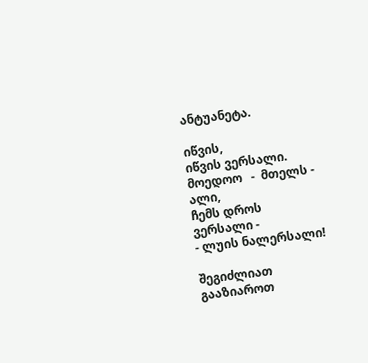ანტუანეტა.

იწვის,
იწვის ვერსალი.
მოედოო   -  მთელს - ალი,
ჩემს დროს ვერსალი -
- ლუის ნალერსალი!

შეგიძლიათ გააზიაროთ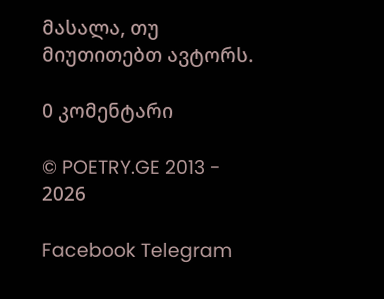მასალა, თუ მიუთითებთ ავტორს.

0 კომენტარი

© POETRY.GE 2013 - 2026

Facebook Telegram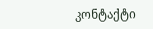კონტაქტი